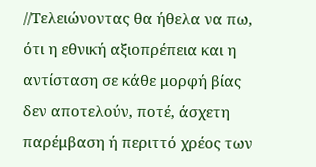//Τελειώνοντας θα ήθελα να πω, ότι η εθνική αξιοπρέπεια και η αντίσταση σε κάθε μορφή βίας δεν αποτελούν, ποτέ, άσχετη παρέμβαση ή περιττό χρέος των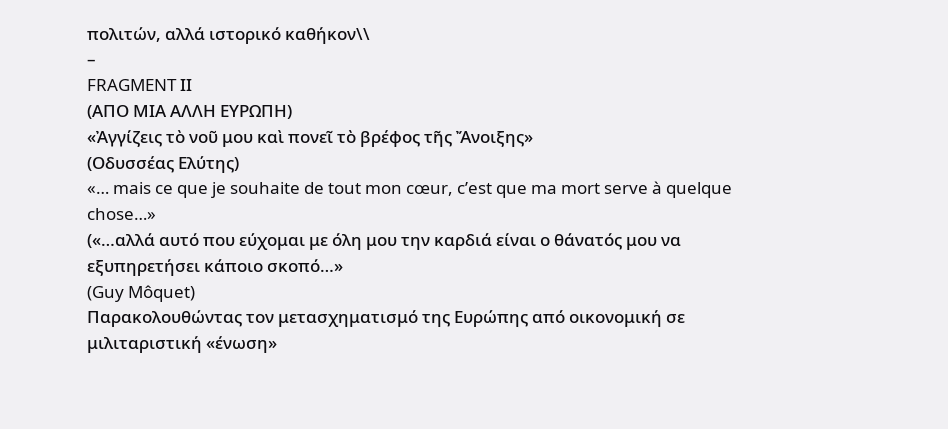πολιτών, αλλά ιστορικό καθήκον\\
–
FRAGMENT ΙΙ
(ΑΠΟ ΜΙΑ ΑΛΛΗ ΕΥΡΩΠΗ)
«Ἀγγίζεις τὸ νοῦ μου καὶ πονεῖ τὸ βρέφος τῆς Ἄνοιξης»
(Οδυσσέας Ελύτης)
«… mais ce que je souhaite de tout mon cœur, c’est que ma mort serve à quelque chose…»
(«…αλλά αυτό που εύχομαι με όλη μου την καρδιά είναι ο θάνατός μου να εξυπηρετήσει κάποιο σκοπό…»
(Guy Môquet)
Παρακολουθώντας τον μετασχηματισμό της Ευρώπης από οικονομική σε μιλιταριστική «ένωση»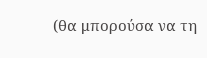(θα μπορούσα να τη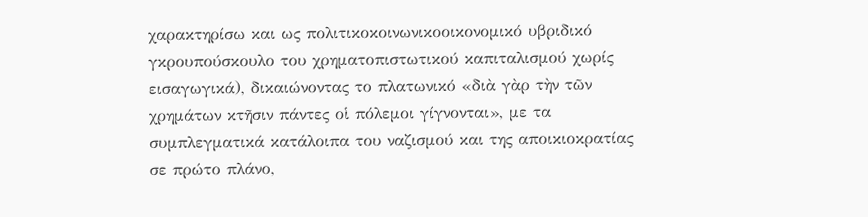χαρακτηρίσω και ως πολιτικοκοινωνικοοικονομικό υβριδικό γκρουπούσκουλο του χρηματοπιστωτικού καπιταλισμού χωρίς εισαγωγικά), δικαιώνοντας το πλατωνικό «διὰ γὰρ τὴν τῶν χρημάτων κτῆσιν πάντες οἱ πόλεμοι γίγνονται», με τα συμπλεγματικά κατάλοιπα του ναζισμού και της αποικιοκρατίας σε πρώτο πλάνο,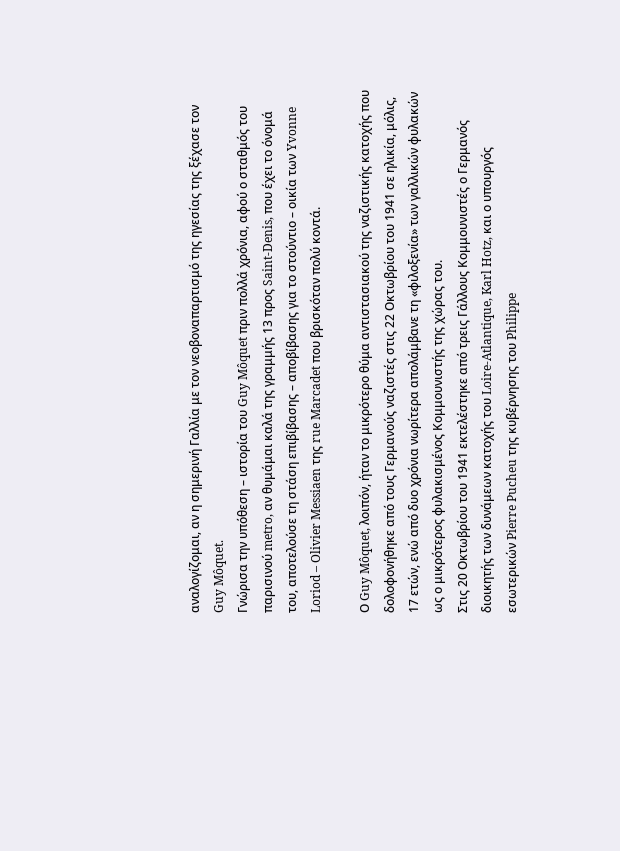αναλογίζομαι, αν η σημερινή Γαλλία με τον νεοβοναπαρτισμό της ηγεσίας της ξέχασε τον Guy Môquet.
Γνώρισα την υπόθεση – ιστορία του Guy Môquet πριν πολλά χρόνια, αφού ο σταθμός του παρισινού metro, αν θυμάμαι καλά της γραμμής 13 προς Saint-Denis, που έχει το όνομά του, αποτελούσε τη στάση επιβίβασης – αποβίβασης για το στούντιο – οικία των Yvonne Loriod – Olivier Messiaen της rue Marcadet που βρισκόταν πολύ κοντά.

Ο Guy Môquet, λοιπόν, ήταν το μικρότερο θύμα αντιστασιακού της ναζιστικής κατοχής που δολοφονήθηκε από τους Γερμανούς ναζιστές στις 22 Οκτωβρίου του 1941 σε ηλικία, μόλις, 17 ετών, ενώ από δυο χρόνια νωρίτερα απολάμβανε τη «φιλοξενία» των γαλλικών φυλακών ως ο μικρότερος φυλακισμένος Κομμουνιστής της χώρας του.
Στις 20 Οκτωβρίου του 1941 εκτελέστηκε από τρεις Γάλλους Κομμουνιστές ο Γερμανός διοικητής των δυνάμεων κατοχής του Loire-Atlantique, Karl Hotz, και ο υπουργός εσωτερικών Pierre Pucheu της κυβέρνησης του Philippe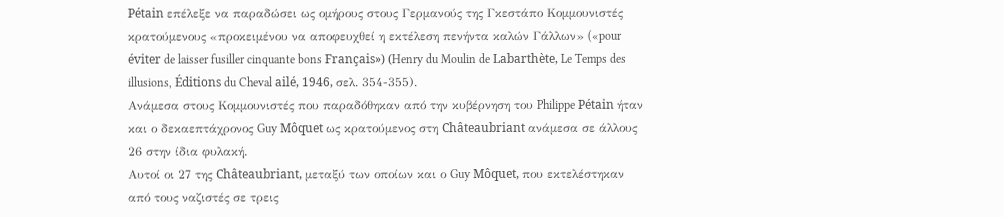Pétain επέλεξε να παραδώσει ως ομήρους στους Γερμανούς της Γκεστάπο Κομμουνιστές κρατούμενους «προκειμένου να αποφευχθεί η εκτέλεση πενήντα καλών Γάλλων» («pour éviter de laisser fusiller cinquante bons Français») (Henry du Moulin de Labarthète, Le Temps des illusions, Éditions du Cheval ailé, 1946, σελ. 354-355).
Ανάμεσα στους Κομμουνιστές που παραδόθηκαν από την κυβέρνηση του Philippe Pétain ήταν και ο δεκαεπτάχρονος Guy Môquet ως κρατούμενος στη Châteaubriant ανάμεσα σε άλλους 26 στην ίδια φυλακή.
Αυτοί οι 27 της Châteaubriant, μεταξύ των οποίων και ο Guy Môquet, που εκτελέστηκαν από τους ναζιστές σε τρεις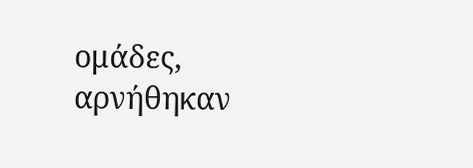ομάδες, αρνήθηκαν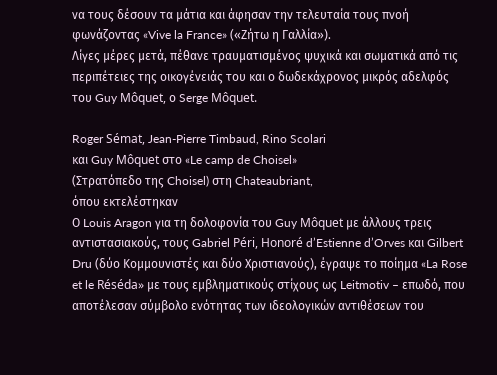να τους δέσουν τα μάτια και άφησαν την τελευταία τους πνοή φωνάζοντας «Vive la France» («Ζήτω η Γαλλία»).
Λίγες μέρες μετά, πέθανε τραυματισμένος ψυχικά και σωματικά από τις περιπέτειες της οικογένειάς του και ο δωδεκάχρονος μικρός αδελφός του Guy Môquet, ο Serge Môquet.

Roger Sémat, Jean-Pierre Timbaud, Rino Scolari
και Guy Môquet στο «Le camp de Choisel»
(Στρατόπεδο της Choisel) στη Chateaubriant,
όπου εκτελέστηκαν
Ο Louis Aragon για τη δολοφονία του Guy Môquet με άλλους τρεις αντιστασιακούς, τους Gabriel Péri, Honoré d’Estienne d’Orves και Gilbert Dru (δύο Κομμουνιστές και δύο Χριστιανούς), έγραψε το ποίημα «La Rose et le Réséda» με τους εμβληματικούς στίχους ως Leitmotiv – επωδό, που αποτέλεσαν σύμβολο ενότητας των ιδεολογικών αντιθέσεων του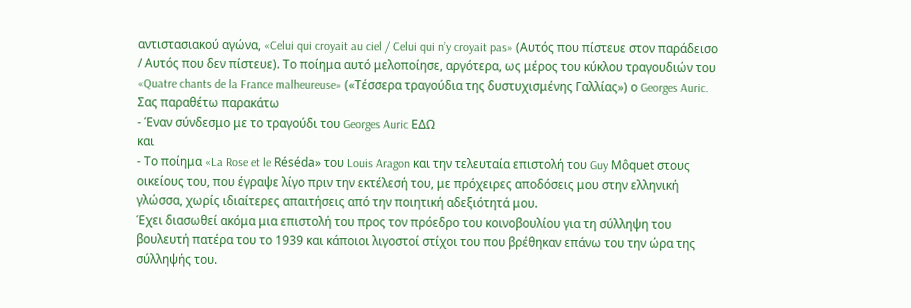αντιστασιακού αγώνα, «Celui qui croyait au ciel / Celui qui n’y croyait pas» (Αυτός που πίστευε στον παράδεισο / Αυτός που δεν πίστευε). Το ποίημα αυτό μελοποίησε, αργότερα, ως μέρος του κύκλου τραγουδιών του «Quatre chants de la France malheureuse» («Τέσσερα τραγούδια της δυστυχισμένης Γαλλίας») ο Georges Auric.
Σας παραθέτω παρακάτω
- Έναν σύνδεσμο με το τραγούδι του Georges Auric ΕΔΩ
και
- Το ποίημα «La Rose et le Réséda» του Louis Aragon και την τελευταία επιστολή του Guy Môquet στους οικείους του, που έγραψε λίγο πριν την εκτέλεσή του, με πρόχειρες αποδόσεις μου στην ελληνική γλώσσα, χωρίς ιδιαίτερες απαιτήσεις από την ποιητική αδεξιότητά μου.
Έχει διασωθεί ακόμα μια επιστολή του προς τον πρόεδρο του κοινοβουλίου για τη σύλληψη του βουλευτή πατέρα του το 1939 και κάποιοι λιγοστοί στίχοι του που βρέθηκαν επάνω του την ώρα της σύλληψής του.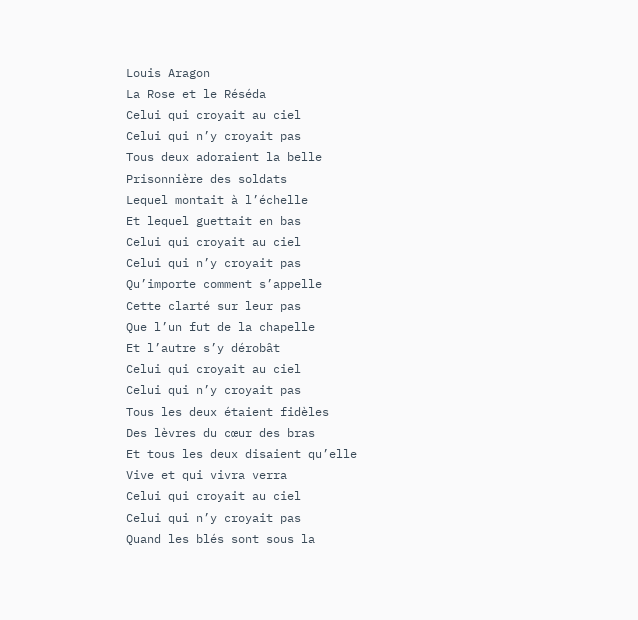Louis Aragon
La Rose et le Réséda
Celui qui croyait au ciel
Celui qui n’y croyait pas
Tous deux adoraient la belle
Prisonnière des soldats
Lequel montait à l’échelle
Et lequel guettait en bas
Celui qui croyait au ciel
Celui qui n’y croyait pas
Qu’importe comment s’appelle
Cette clarté sur leur pas
Que l’un fut de la chapelle
Et l’autre s’y dérobât
Celui qui croyait au ciel
Celui qui n’y croyait pas
Tous les deux étaient fidèles
Des lèvres du cœur des bras
Et tous les deux disaient qu’elle
Vive et qui vivra verra
Celui qui croyait au ciel
Celui qui n’y croyait pas
Quand les blés sont sous la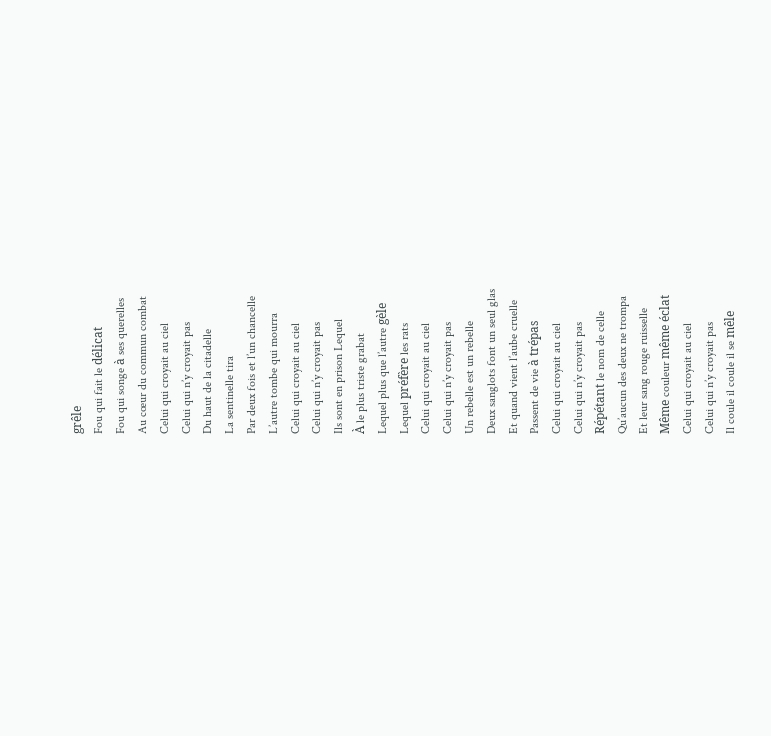grêle
Fou qui fait le délicat
Fou qui songe à ses querelles
Au cœur du commun combat
Celui qui croyait au ciel
Celui qui n’y croyait pas
Du haut de la citadelle
La sentinelle tira
Par deux fois et l’un chancelle
L’autre tombe qui mourra
Celui qui croyait au ciel
Celui qui n’y croyait pas
Ils sont en prison Lequel
À le plus triste grabat
Lequel plus que l’autre gèle
Lequel préfère les rats
Celui qui croyait au ciel
Celui qui n’y croyait pas
Un rebelle est un rebelle
Deux sanglots font un seul glas
Et quand vient l’aube cruelle
Passent de vie à trépas
Celui qui croyait au ciel
Celui qui n’y croyait pas
Répétant le nom de celle
Qu’aucun des deux ne trompa
Et leur sang rouge ruisselle
Même couleur même éclat
Celui qui croyait au ciel
Celui qui n’y croyait pas
Il coule il coule il se mêle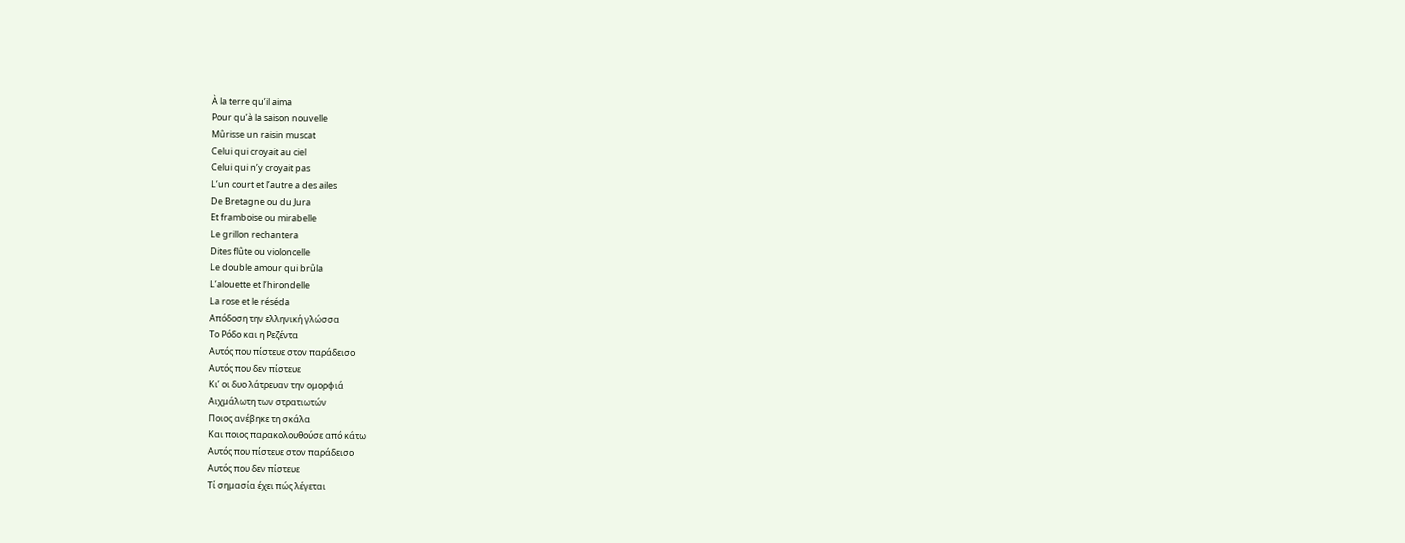À la terre qu’il aima
Pour qu’à la saison nouvelle
Mûrisse un raisin muscat
Celui qui croyait au ciel
Celui qui n’y croyait pas
L’un court et l’autre a des ailes
De Bretagne ou du Jura
Et framboise ou mirabelle
Le grillon rechantera
Dites flûte ou violoncelle
Le double amour qui brûla
L’alouette et l’hirondelle
La rose et le réséda
Απόδοση την ελληνική γλώσσα
Το Ρόδο και η Ρεζέντα
Αυτός που πίστευε στον παράδεισο
Αυτός που δεν πίστευε
Κι’ οι δυο λάτρευαν την ομoρφιά
Αιχμάλωτη των στρατιωτών
Ποιος ανέβηκε τη σκάλα
Και ποιος παρακολουθούσε από κάτω
Αυτός που πίστευε στον παράδεισο
Αυτός που δεν πίστευε
Τί σημασία έχει πώς λέγεται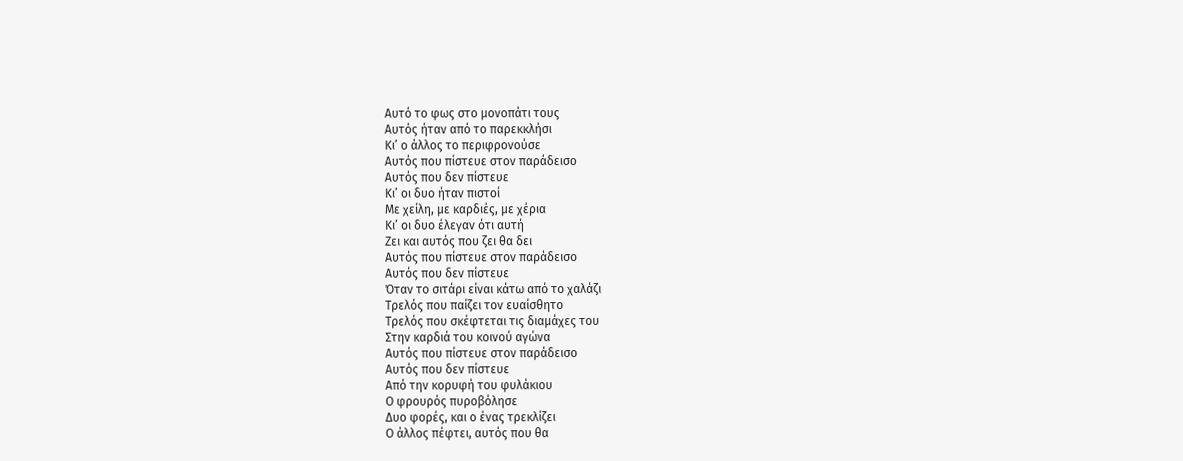Αυτό το φως στο μονοπάτι τους
Αυτός ήταν από το παρεκκλήσι
Κι’ ο άλλος το περιφρονούσε
Αυτός που πίστευε στον παράδεισο
Αυτός που δεν πίστευε
Κι’ οι δυο ήταν πιστοί
Με χείλη, με καρδιές, με χέρια
Κι’ οι δυο έλεγαν ότι αυτή
Ζει και αυτός που ζει θα δει
Αυτός που πίστευε στον παράδεισο
Αυτός που δεν πίστευε
Όταν το σιτάρι είναι κάτω από το χαλάζι
Τρελός που παίζει τον ευαίσθητο
Τρελός που σκέφτεται τις διαμάχες του
Στην καρδιά του κοινού αγώνα
Αυτός που πίστευε στον παράδεισο
Αυτός που δεν πίστευε
Από την κορυφή του φυλάκιου
Ο φρουρός πυροβόλησε
Δυο φορές, και ο ένας τρεκλίζει
Ο άλλος πέφτει, αυτός που θα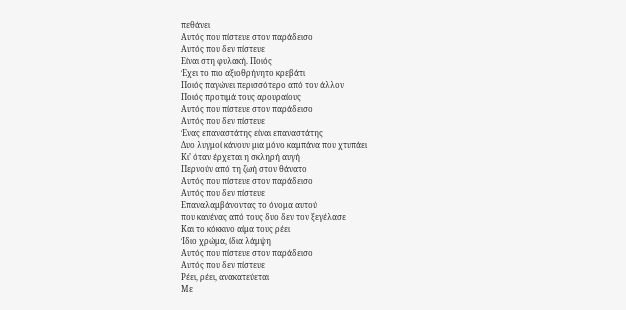πεθάνει
Αυτός που πίστευε στον παράδεισο
Αυτός που δεν πίστευε
Είναι στη φυλακή. Ποιός
Έχει το πιο αξιοθρήνητο κρεβάτι
Ποιός παγώνει περισσότερο από τον άλλον
Ποιός προτιμά τους αρουραίους
Αυτός που πίστευε στον παράδεισο
Αυτός που δεν πίστευε
Ένας επαναστάτης είναι επαναστάτης
Δυο λυγμοί κάνουν μια μόνο καμπάνα που χτυπάει
Κι’ όταν έρχεται η σκληρή αυγή
Περνούν από τη ζωή στον θάνατο
Αυτός που πίστευε στον παράδεισο
Αυτός που δεν πίστευε
Επαναλαμβάνοντας το όνομα αυτού
που κανένας από τους δυο δεν τον ξεγέλασε
Και το κόκκινο αίμα τους ρέει
Ίδιο χρώμα, ίδια λάμψη
Αυτός που πίστευε στον παράδεισο
Αυτός που δεν πίστευε
Ρέει, ρέει, ανακατεύεται
Με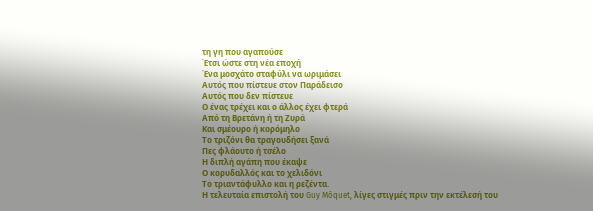τη γη που αγαπούσε
Έτσι ώστε στη νέα εποχή
Ένα μοσχάτο σταφύλι να ωριμάσει
Αυτός που πίστευε στον Παράδεισο
Αυτός που δεν πίστευε
Ο ένας τρέχει και ο άλλος έχει φτερά
Από τη Βρετάνη ή τη Ζυρά
Και σμέουρο ή κορόμηλο
Το τριζόνι θα τραγουδήσει ξανά
Πες φλάουτο ή τσέλο
Η διπλή αγάπη που έκαψε
Ο κορυδαλλός και το χελιδόνι
Το τριαντάφυλλο και η ρεζέντα.
Η τελευταία επιστολή του Guy Môquet, λίγες στιγμές πριν την εκτέλεσή του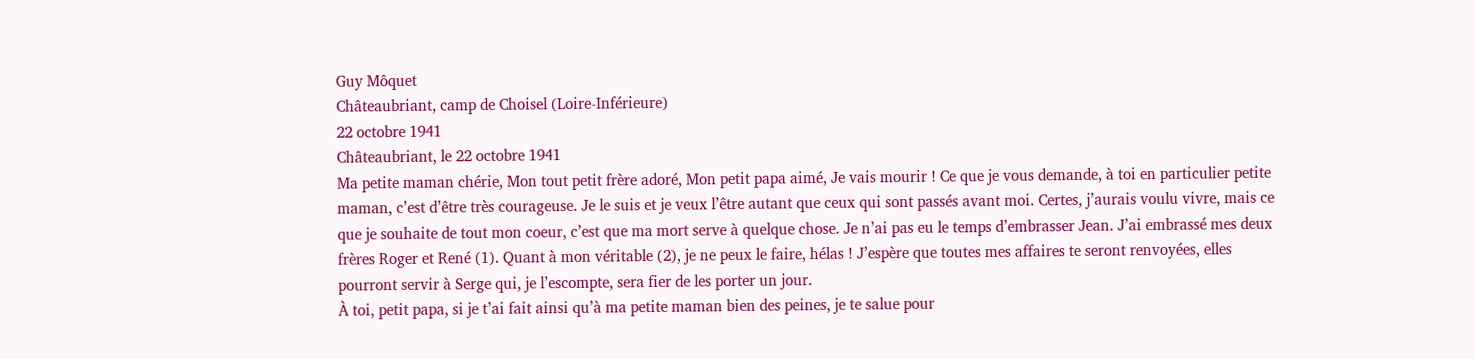Guy Môquet
Châteaubriant, camp de Choisel (Loire-Inférieure)
22 octobre 1941
Châteaubriant, le 22 octobre 1941
Ma petite maman chérie, Mon tout petit frère adoré, Mon petit papa aimé, Je vais mourir ! Ce que je vous demande, à toi en particulier petite maman, c’est d’être très courageuse. Je le suis et je veux l’être autant que ceux qui sont passés avant moi. Certes, j’aurais voulu vivre, mais ce que je souhaite de tout mon coeur, c’est que ma mort serve à quelque chose. Je n’ai pas eu le temps d’embrasser Jean. J’ai embrassé mes deux frères Roger et René (1). Quant à mon véritable (2), je ne peux le faire, hélas ! J’espère que toutes mes affaires te seront renvoyées, elles pourront servir à Serge qui, je l’escompte, sera fier de les porter un jour.
À toi, petit papa, si je t’ai fait ainsi qu’à ma petite maman bien des peines, je te salue pour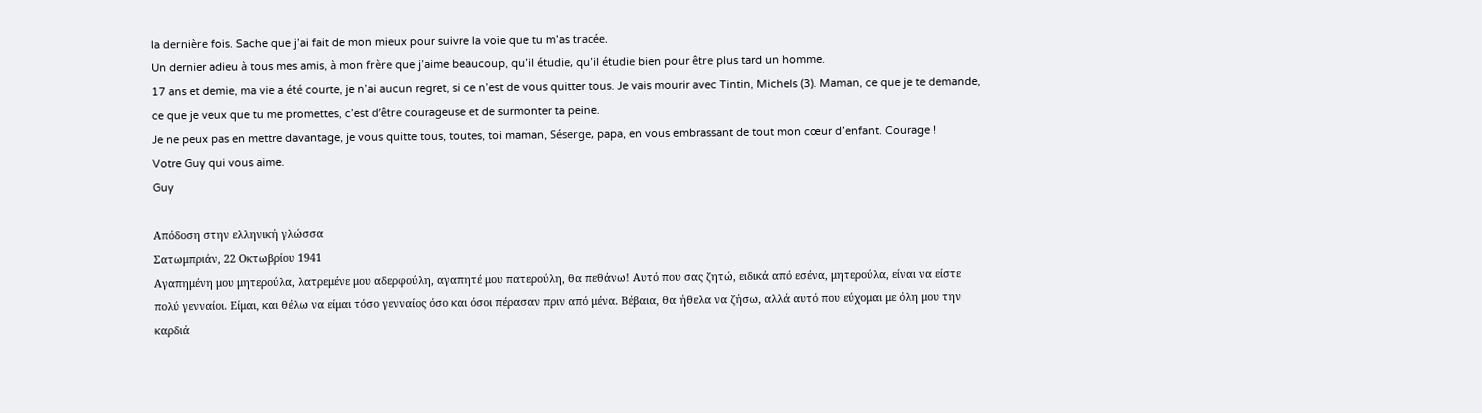la dernière fois. Sache que j’ai fait de mon mieux pour suivre la voie que tu m’as tracée.
Un dernier adieu à tous mes amis, à mon frère que j’aime beaucoup, qu’il étudie, qu’il étudie bien pour être plus tard un homme.
17 ans et demie, ma vie a été courte, je n’ai aucun regret, si ce n’est de vous quitter tous. Je vais mourir avec Tintin, Michels (3). Maman, ce que je te demande, ce que je veux que tu me promettes, c’est d’être courageuse et de surmonter ta peine.
Je ne peux pas en mettre davantage, je vous quitte tous, toutes, toi maman, Séserge, papa, en vous embrassant de tout mon cœur d’enfant. Courage !
Votre Guy qui vous aime.
Guy

Απόδοση στην ελληνική γλώσσα
Σατωμπριάν, 22 Οκτωβρίου 1941
Αγαπημένη μου μητερούλα, λατρεμένε μου αδερφούλη, αγαπητέ μου πατερούλη, θα πεθάνω! Αυτό που σας ζητώ, ειδικά από εσένα, μητερούλα, είναι να είστε πολύ γενναίοι. Είμαι, και θέλω να είμαι τόσο γενναίος όσο και όσοι πέρασαν πριν από μένα. Βέβαια, θα ήθελα να ζήσω, αλλά αυτό που εύχομαι με όλη μου την καρδιά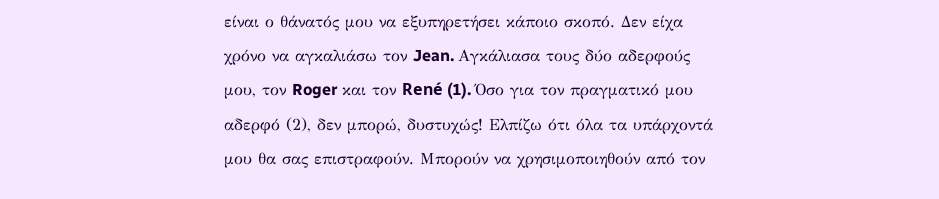είναι ο θάνατός μου να εξυπηρετήσει κάποιο σκοπό. Δεν είχα χρόνο να αγκαλιάσω τον Jean. Αγκάλιασα τους δύο αδερφούς μου, τον Roger και τον René (1). Όσο για τον πραγματικό μου αδερφό (2), δεν μπορώ, δυστυχώς! Ελπίζω ότι όλα τα υπάρχοντά μου θα σας επιστραφούν. Μπορούν να χρησιμοποιηθούν από τον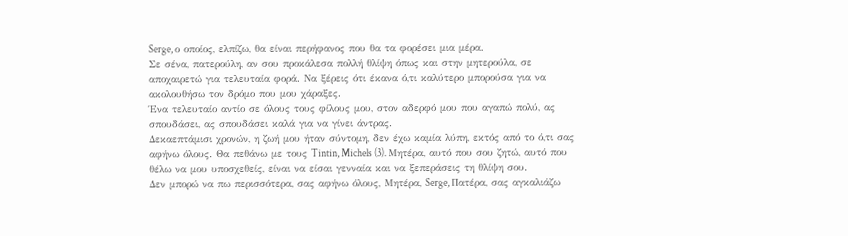Serge, ο οποίος, ελπίζω, θα είναι περήφανος που θα τα φορέσει μια μέρα.
Σε σένα, πατερούλη, αν σου προκάλεσα πολλή θλίψη όπως και στην μητερούλα, σε αποχαιρετώ για τελευταία φορά. Να ξέρεις ότι έκανα ό,τι καλύτερο μπορούσα για να ακολουθήσω τον δρόμο που μου χάραξες.
Ένα τελευταίο αντίο σε όλους τους φίλους μου, στον αδερφό μου που αγαπώ πολύ, ας σπουδάσει, ας σπουδάσει καλά για να γίνει άντρας.
Δεκαεπτάμισι χρονών, η ζωή μου ήταν σύντομη, δεν έχω καμία λύπη, εκτός από το ό,τι σας αφήνω όλους. Θα πεθάνω με τους Tintin, Michels (3). Μητέρα, αυτό που σου ζητώ, αυτό που θέλω να μου υποσχεθείς, είναι να είσαι γενναία και να ξεπεράσεις τη θλίψη σου.
Δεν μπορώ να πω περισσότερα, σας αφήνω όλους, Μητέρα, Serge, Πατέρα, σας αγκαλιάζω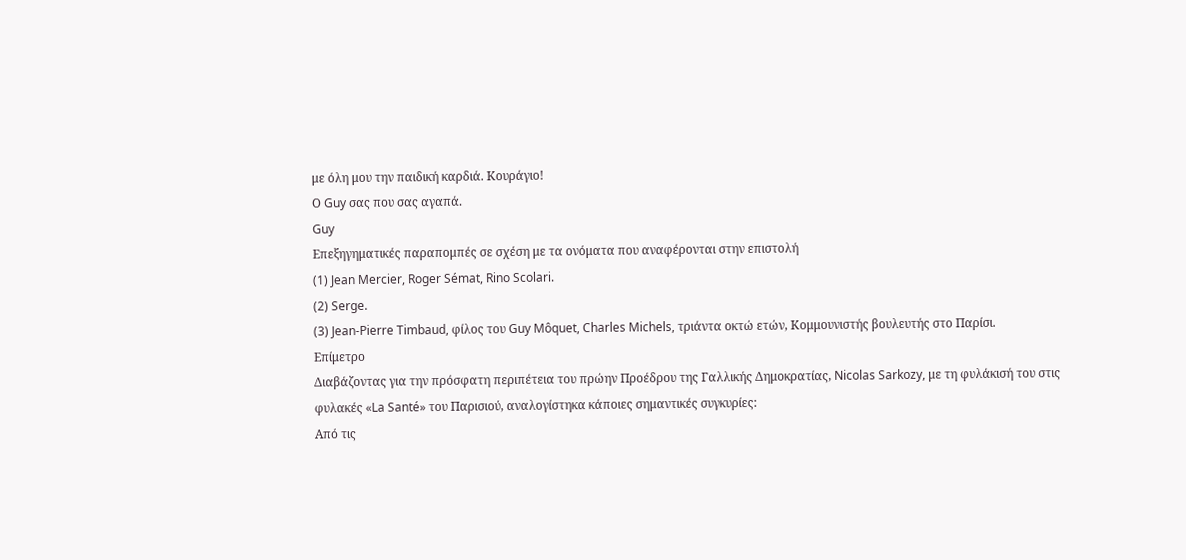με όλη μου την παιδική καρδιά. Κουράγιο!
Ο Guy σας που σας αγαπά.
Guy
Επεξηγηματικές παραπομπές σε σχέση με τα ονόματα που αναφέρονται στην επιστολή
(1) Jean Mercier, Roger Sémat, Rino Scolari.
(2) Serge.
(3) Jean-Pierre Timbaud, φίλος του Guy Môquet, Charles Michels, τριάντα οκτώ ετών, Κομμουνιστής βουλευτής στο Παρίσι.
Επίμετρο
Διαβάζοντας για την πρόσφατη περιπέτεια του πρώην Προέδρου της Γαλλικής Δημοκρατίας, Nicolas Sarkozy, με τη φυλάκισή του στις φυλακές «La Santé» του Παρισιού, αναλογίστηκα κάποιες σημαντικές συγκυρίες:
Από τις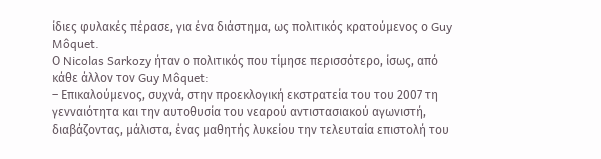ίδιες φυλακές πέρασε, για ένα διάστημα, ως πολιτικός κρατούμενος ο Guy Môquet.
Ο Nicolas Sarkozy ήταν ο πολιτικός που τίμησε περισσότερο, ίσως, από κάθε άλλον τον Guy Môquet:
– Επικαλούμενος, συχνά, στην προεκλογική εκστρατεία του του 2007 τη γενναιότητα και την αυτοθυσία του νεαρού αντιστασιακού αγωνιστή, διαβάζοντας, μάλιστα, ένας μαθητής λυκείου την τελευταία επιστολή του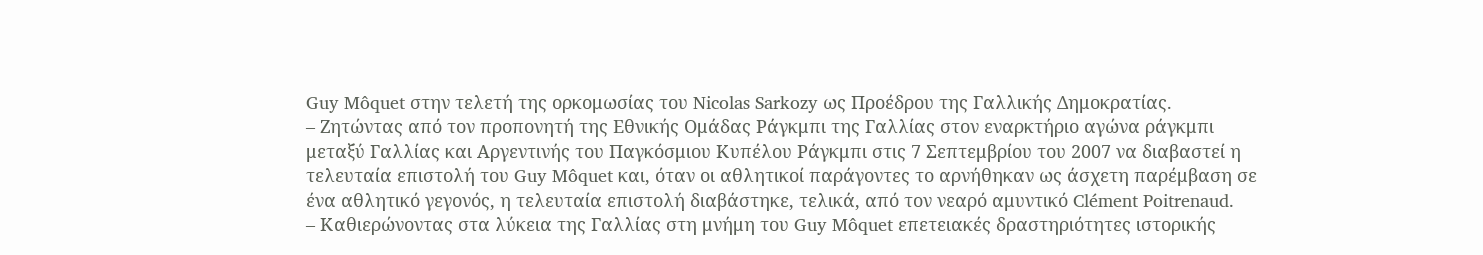Guy Môquet στην τελετή της ορκομωσίας του Nicolas Sarkozy ως Προέδρου της Γαλλικής Δημοκρατίας.
– Ζητώντας από τον προπονητή της Εθνικής Ομάδας Ράγκμπι της Γαλλίας στον εναρκτήριο αγώνα ράγκμπι μεταξύ Γαλλίας και Αργεντινής του Παγκόσμιου Κυπέλου Ράγκμπι στις 7 Σεπτεμβρίου του 2007 να διαβαστεί η τελευταία επιστολή του Guy Môquet και, όταν οι αθλητικοί παράγοντες το αρνήθηκαν ως άσχετη παρέμβαση σε ένα αθλητικό γεγονός, η τελευταία επιστολή διαβάστηκε, τελικά, από τον νεαρό αμυντικό Clément Poitrenaud.
– Καθιερώνοντας στα λύκεια της Γαλλίας στη μνήμη του Guy Môquet επετειακές δραστηριότητες ιστορικής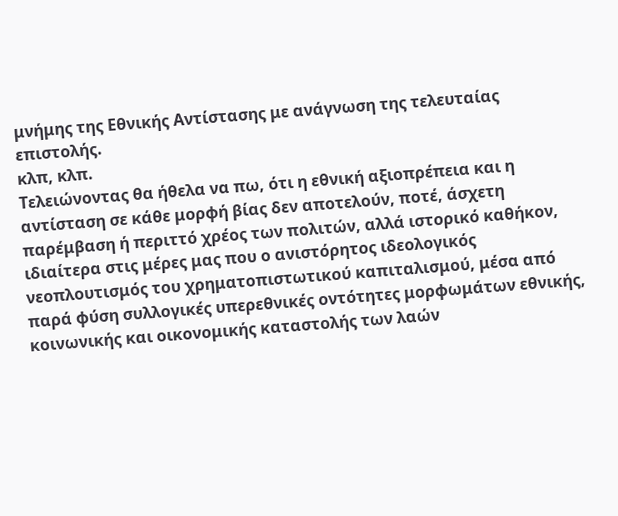μνήμης της Εθνικής Αντίστασης με ανάγνωση της τελευταίας επιστολής.
κλπ, κλπ.
Τελειώνοντας θα ήθελα να πω, ότι η εθνική αξιοπρέπεια και η αντίσταση σε κάθε μορφή βίας δεν αποτελούν, ποτέ, άσχετη παρέμβαση ή περιττό χρέος των πολιτών, αλλά ιστορικό καθήκον, ιδιαίτερα στις μέρες μας που ο ανιστόρητος ιδεολογικός νεοπλουτισμός του χρηματοπιστωτικού καπιταλισμού, μέσα από παρά φύση συλλογικές υπερεθνικές οντότητες μορφωμάτων εθνικής, κοινωνικής και οικονομικής καταστολής των λαών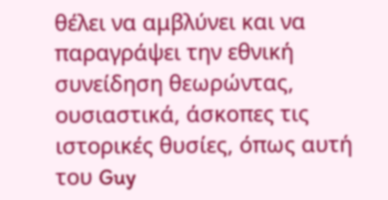θέλει να αμβλύνει και να παραγράψει την εθνική συνείδηση θεωρώντας, ουσιαστικά, άσκοπες τις ιστορικές θυσίες, όπως αυτή του Guy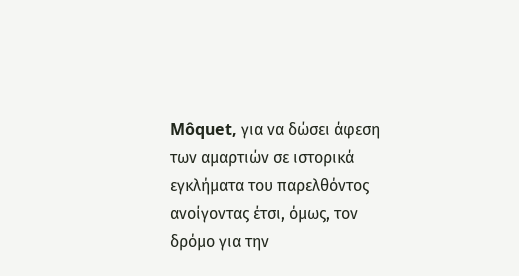Môquet, για να δώσει άφεση των αμαρτιών σε ιστορικά εγκλήματα του παρελθόντος ανοίγοντας έτσι, όμως, τον δρόμο για την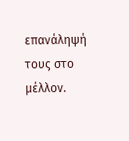επανάληψή τους στο μέλλον.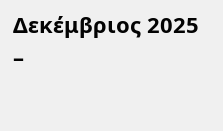Δεκέμβριος 2025
–